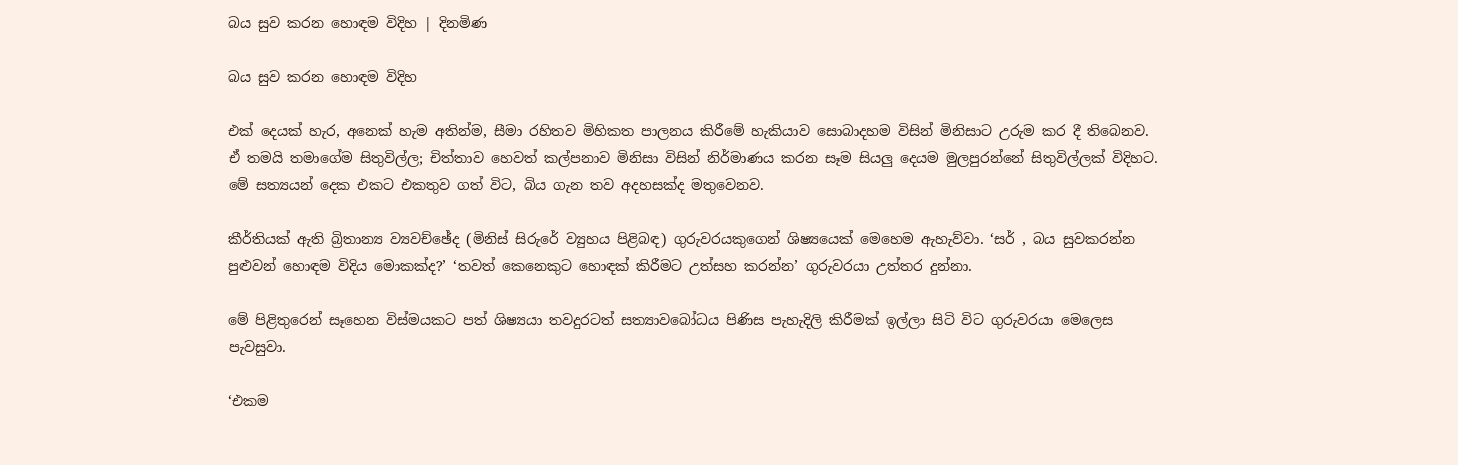බය සුව කරන හොඳම විදිහ | දිනමිණ

බය සුව කරන හොඳම විදිහ

එක් දෙයක් හැර, අනෙක් හැම අතින්ම, සීමා රහිතව මිහිකත පාලනය කිරීමේ හැකියාව සොබාදහම විසින් මිනිසාට උරුම කර දී තිබෙනව. ඒ තමයි තමාගේම සිතුවිල්ල; චිත්තාව හෙවත් කල්පනාව මිනිසා විසින් නිර්මාණය කරන සෑම සියලු දෙයම මුලපුරන්නේ සිතුවිල්ලක් විදිහට. මේ සත්‍යයන් දෙක එකට එකතුව ගත් විට, බිය ගැන තව අදහසක්ද මතුවෙනව.

කීර්තියක් ඇති බ්‍රිතාන්‍ය ව්‍යවච්ඡේද (මිනිස් සිරුරේ ව්‍යුහය පිළිබඳ) ගුරුවරයකුගෙන් ශිෂ්‍යයෙක් මෙහෙම ඇහැව්වා. ‘සර් , බය සුවකරන්න පුළුවන් හොඳම විදිය මොකක්ද?’ ‘තවත් කෙනෙකුට හොඳක් කිරීමට උත්සහ කරන්න’ ගුරුවරයා උත්තර දුන්නා.

මේ පිළිතුරෙන් සෑහෙන විස්මයකට පත් ශිෂ්‍යයා තවදුරටත් සත්‍යාවබෝධය පිණිස පැහැදිලි කිරීමක් ඉල්ලා සිටි විට ගුරුවරයා මෙලෙස පැවසුවා.

‘එකම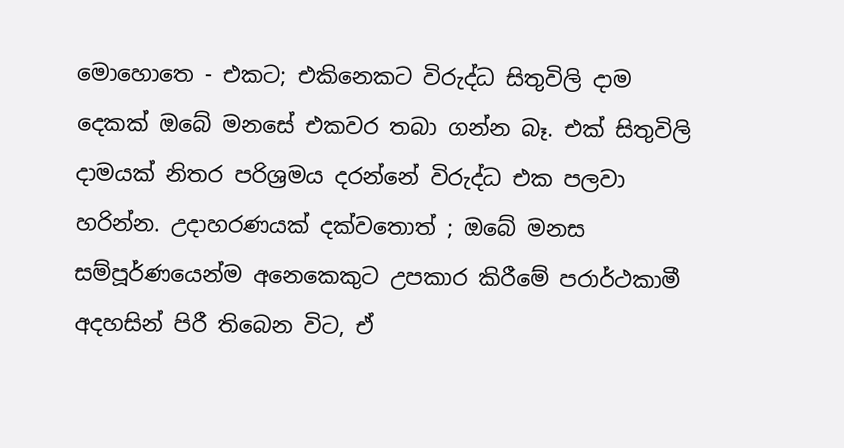මොහොතෙ - එකට; එකිනෙකට විරුද්ධ සිතුවිලි දාම දෙකක් ඔබේ මනසේ එකවර තබා ගන්න බෑ. එක් සිතුවිලි දාමයක් නිතර පරිශ්‍රමය දරන්නේ විරුද්ධ එක පලවා හරින්න. උදාහරණයක් දක්වතොත් ; ඔබේ මනස සම්පූර්ණයෙන්ම අනෙකෙකුට උපකාර කිරීමේ පරාර්ථකාමී අදහසින් පිරී තිබෙන විට, ඒ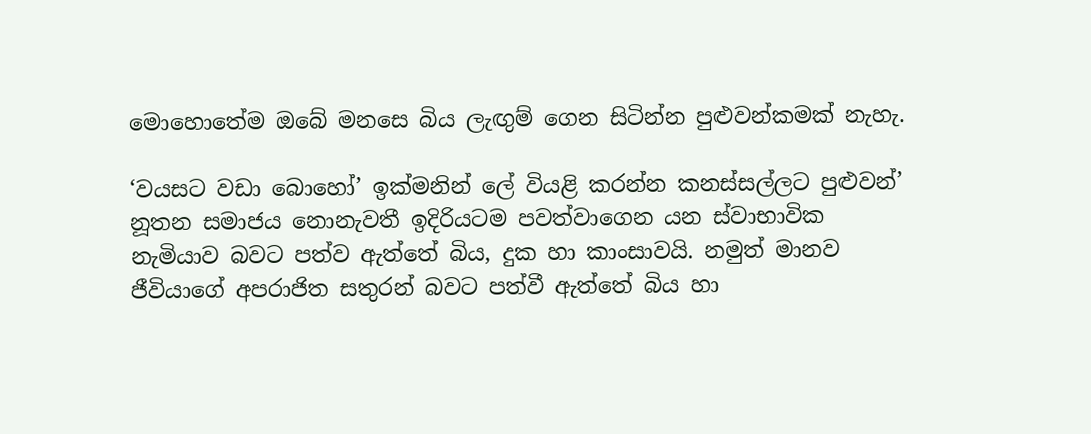මොහොතේම ඔබේ මනසෙ බිය ලැඟුම් ගෙන සිටින්න පුළුවන්කමක් නැහැ.

‘වයසට වඩා බොහෝ’ ඉක්මනින් ලේ වියළි කරන්න කනස්සල්ලට පුළුවන්’ නූතන සමාජය නොනැවතී ඉදිරියටම පවත්වාගෙන යන ස්වාභාවික නැමියාව බවට පත්ව ඇත්තේ බිය, දුක හා කාංසාවයි. නමුත් මානව ජීවියාගේ අපරාජිත සතුරන් බවට පත්වී ඇත්තේ බිය හා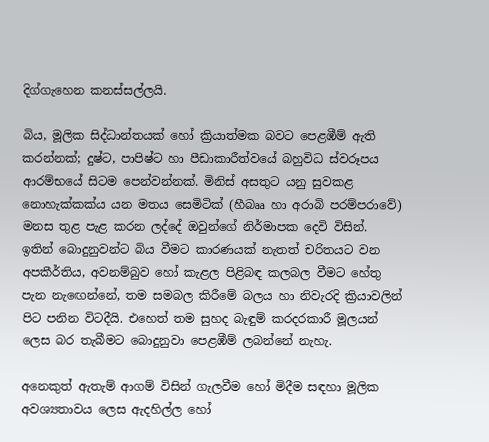දිග්ගැහෙන කනස්සල්ලයි.

බිය, මූලික සිද්ධාන්තයක් හෝ ක්‍රියාත්මක බවට පෙළඹීම් ඇති කරන්නක්; දුෂ්ට, පාපිෂ්ට හා පීඩාකාරීත්වයේ බහුවිධ ස්වරූපය ආරම්භයේ සිටම පෙන්වන්නක්. මිනිස් අසතුට යනු සුවකළ නොහැක්කක්ය යන මතය සෙමිටික් (හීබෲ හා අරාබි පරම්පරාවේ) මනස තුළ පැළ කරන ලද්දේ ඔවුන්ගේ නිර්මාපක දෙවි විසින්. ඉතින් බොදුනුවන්ට බිය වීමට කාරණයක් නැතත් චරිතයට වන අපකීර්තිය, අවනම්බුව හෝ කැළල පිළිබඳ කලබල වීමට හේතු පැන නැ‍ඟෙන්නේ, තම සමබල කිරීමේ බලය හා නිවැරදි ක්‍රියාවලින් පිට පනින විටදීයි. එහෙත් තම සුහද බැඳුම් කරදරකාරී මූලයන් ලෙස බර තැබීමට බොදුනුවා පෙළඹීම් ලබන්නේ නැහැ.

අනෙකුත් ඇතැම් ආගම් විසින් ගැලවීම හෝ මිදීම සඳහා මූලික අවශ්‍යතාවය ලෙස ඇදහිල්ල හෝ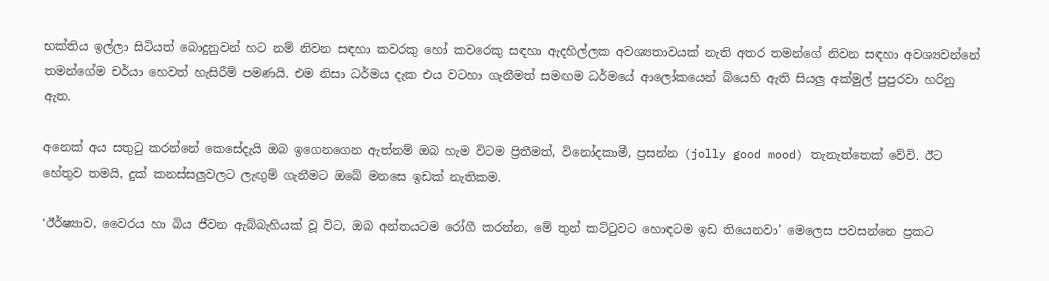භක්තිය ඉල්ලා සිටියත් බොදුනුවන් හට නම් නිවන සඳහා කවරකු හෝ කවරෙකු සඳහා ඇදහිල්ලක අවශ්‍යතාවයක් නැති අතර තමන්ගේ නිවන සඳහා අවශ්‍යවන්නේ තමන්ගේම චර්යා හෙවත් හැසිරීම් පමණයි. එම නිසා ධර්මය දැක එය වටහා ගැනීමත් සමඟම ධර්මයේ ආලෝකයෙන් බියෙහි ඇති සියලු අක්මුල් පුපුරවා හරිනු ඇත.

අනෙක් අය සතුටු කරන්නේ කෙසේදැයි ඔබ ඉගෙනගෙන ඇත්නම් ඔබ හැම විටම ප්‍රිතීමත්, විනෝදකාමී, ප්‍රසන්න (jolly good mood) තැනැත්තෙක් වේවි. ඊට හේතුව තමයි, දුක් කනස්සලුවලට ලැඟුම් ගැනීමට ඔබේ මනසෙ ඉඩක් නැතිකම.

‘ඊර්ෂ්‍යාව, වෛරය හා බිය ජීවන ඇබ්බැහියක් වූ විට, ඔබ අන්තයටම රෝගී කරන්න, මේ තුන් කට්ටුවට හොඳටම ඉඩ තියෙනවා’ මෙලෙස පවසන්නෙ ප්‍රකට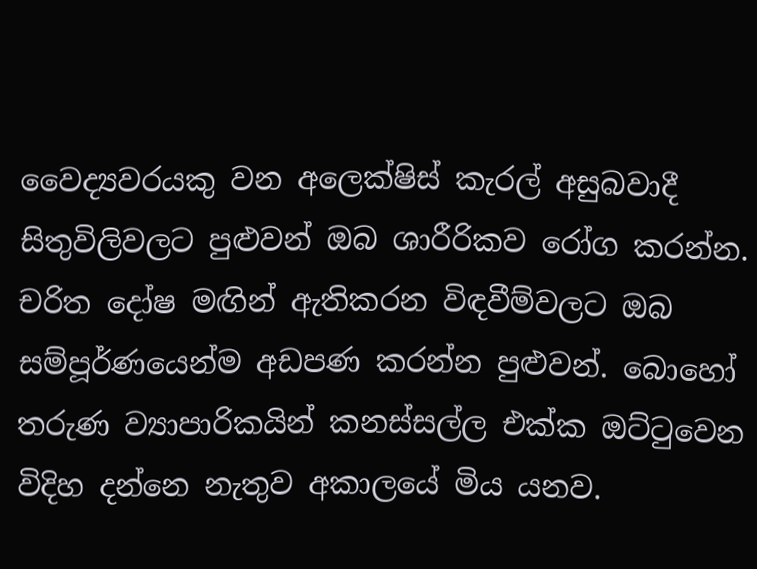වෛද්‍යවරයකු වන අලෙක්ෂිස් කැරල් අසුබවාදී සිතුවිලිවලට පුළුවන් ඔබ ශාරීරිකව රෝග කරන්න. චරිත දෝෂ මඟින් ඇතිකරන විඳවීම්වලට ඔබ සම්පූර්ණයෙන්ම අඩපණ කරන්න පුළුවන්. බොහෝ තරුණ ව්‍යාපාරිකයින් කනස්සල්ල එක්ක ඔට්ටුවෙන විදිහ දන්නෙ නැතුව අකාලයේ මිය යනව.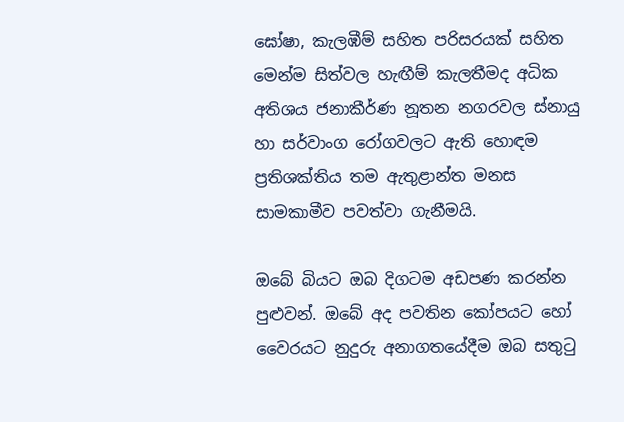ඝෝෂා, කැලඹීම් සහිත පරිසරයක් සහිත මෙන්ම සිත්වල හැඟීම් කැලතීමද අධික අතිශය ජනාකීර්ණ නූතන නගරවල ස්නායු හා සර්වාංග රෝගවලට ඇති හොඳම ප්‍රතිශක්තිය තම ඇතුළාන්ත මනස සාමකාමීව පවත්වා ගැනීමයි.

ඔබේ බියට ඔබ දිගටම අඩපණ කරන්න පුළුවන්. ඔබේ අද පවතින කෝපයට හෝ වෛරයට නුදුරු අනාගතයේදීම ඔබ සතුටු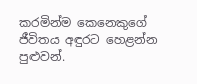කරමින්ම කෙනෙකුගේ ජීවිතය අඳුරට හෙළන්න පුළුවන්.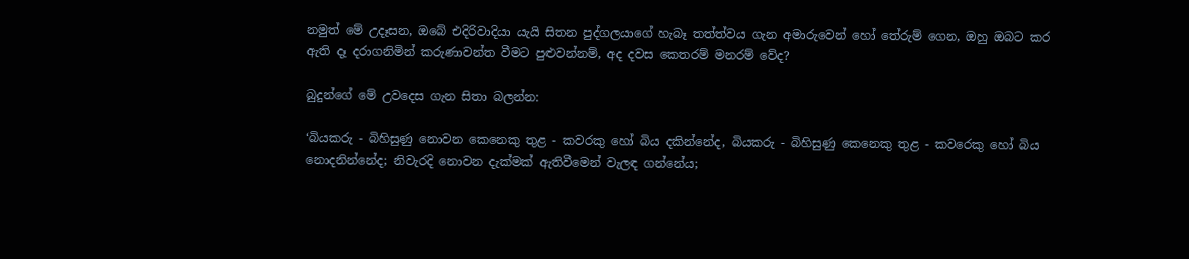නමුත් මේ උදෑසන, ඔබේ එදිරිවාදියා යැයි සිතන පුද්ගලයාගේ හැබෑ තත්ත්වය ගැන අමාරුවෙන් හෝ තේරුම් ගෙන, ඔහු ඔබට කර ඇති දෑ දරාගනිමින් කරුණාවන්ත වීමට පුළුවන්නම්, අද දවස කෙතරම් මනරම් වේද?

බුදුන්ගේ මේ උවදෙස ගැන සිතා බලන්න:

‘බියකරු - බිහිසුණු නොවන කෙනෙකු තුළ - කවර‍කු හෝ බිය දකින්නේද, බියකරු - බිහිසුණු කෙනෙකු තුළ - කවරෙකු හෝ බිය නොදනින්නේද; නිවැරදි නොවන දැක්මක් ඇතිවීමෙන් වැලඳ ගන්නේය;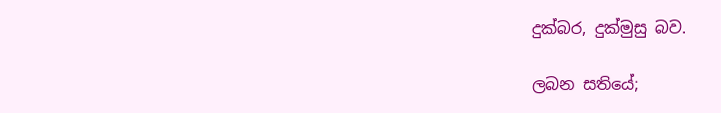දුක්බර, දුක්මුසු බව.

ලබන සතියේ;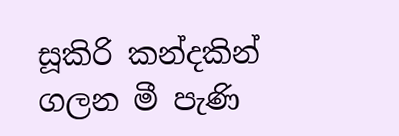සූකිරි කන්දකින් ගලන මී පැණි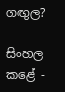ගඟුල?

සිංහල කළේ -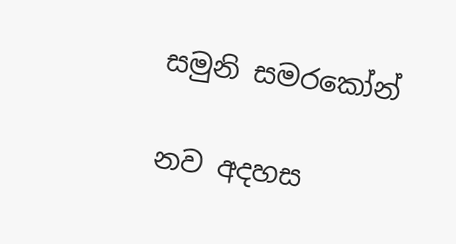සමුනි සමරකෝන්

නව අදහස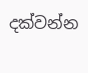දක්වන්න